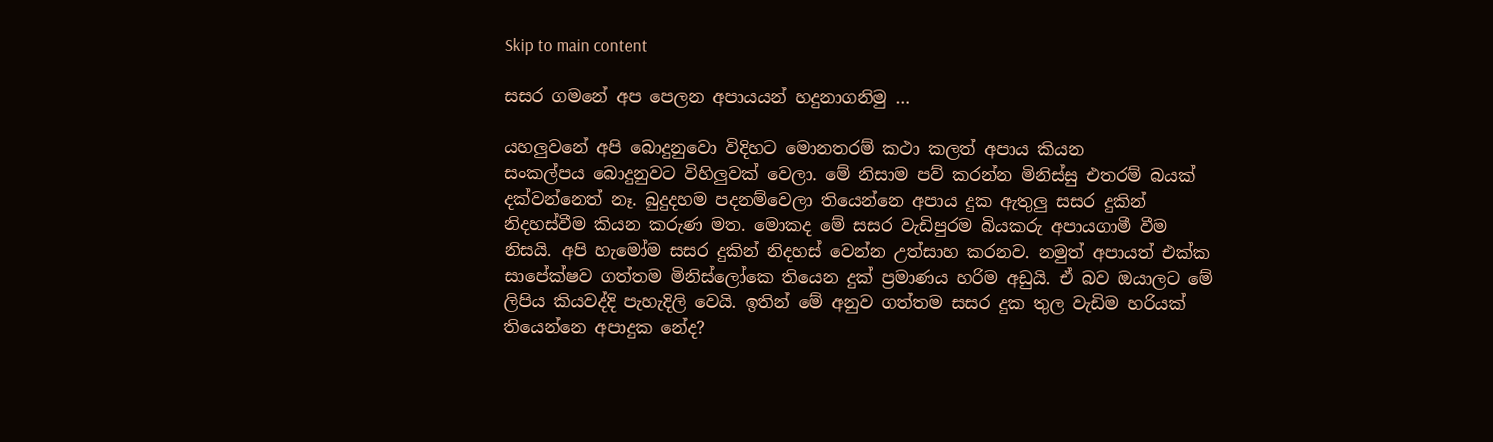Skip to main content

සසර ගමනේ අප පෙලන අපායයන් හදුනාගනිමු‍ …

යහලුවනේ අපි බොදුනුවො විදිහට මොනතරම් කථා කලත් අපාය කියන සංකල්පය ‍බොදුනුවට විහිලුවක් වෙලා. මේ නිසාම පව් කරන්න මිනිස්සු එතරම් බයක් දක්වන්නෙත් නෑ. බුදුදහම පදනම්වෙලා තියෙන්නෙ අපාය දුක ඇතුලු සසර දුකින් නිදහස්වීම කියන කරුණ මත. මොකද මේ සසර වැඩිපුරම බියකරු අපායගාමී වීම නිසයි. අපි හැමෝම සසර දුකින් නිදහස් වෙන්න උත්සාහ කරනව. නමුත් අපායත් එක්ක සාපේක්ෂව ගත්තම මිනිස්ලෝකෙ තියෙන දුක් ප්‍රමාණය හරිම අඩුයි. ඒ බව ඔයාලට මේ ලිපිය කියවද්දි පැහැදිලි වෙයි. ඉතින් මේ අනුව ගත්තම සසර දුක තුල වැඩිම හරියක් තියෙන්නෙ අපාදුක නේද?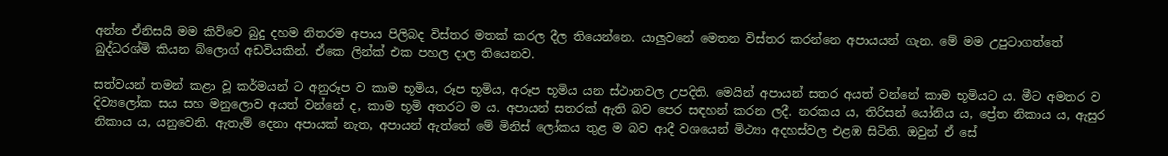අන්න ඒනිසයි මම කිව්වෙ බුදු දහම නිතරම අපාය පිලිබද විස්තර මතක් කරල දීල තියෙන්නෙ. යාලුවනේ මෙතන විස්තර කරන්නෙ අපායයන් ගැන. මේ මම උපුටාගත්තේ බුද්ධරශ්මි කියන බ්ලොග් අඩවියකින්. ඒකෙ ලින්ක් එක පහල දාල තියෙනව.

සත්වයන් තමන් කළා වූ කර්මයන් ට අනුරූප ව කාම භූමිය, රූප භූමිය, අරූප භූමිය යන ස්ථානවල උපදිති. මෙයින් අපායන් සතර අයත් වන්නේ කාම භූමියට ය. මීට අමතර ව දිව්‍යලෝක සය සහ මනුලොව අයත් වන්නේ ද, කාම භූමි අතරට ම ය. අපායන් සතරක් ඇති බව පෙර සඳහන් කරන ලදී. නරකය ය, තිරිසන් යෝනිය ය, ප්‍රේත නිකාය ය, ඇසුර නිකාය ය, යනුවෙනි. ඇතැම් දෙනා අපායක් නැත, අපායන් ඇත්තේ මේ මිනිස් ලෝකය තුළ ම බව ආදී වශයෙන් මිථ්‍යා අදහස්වල එළඹ සිටිති. ඔවුන් ඒ සේ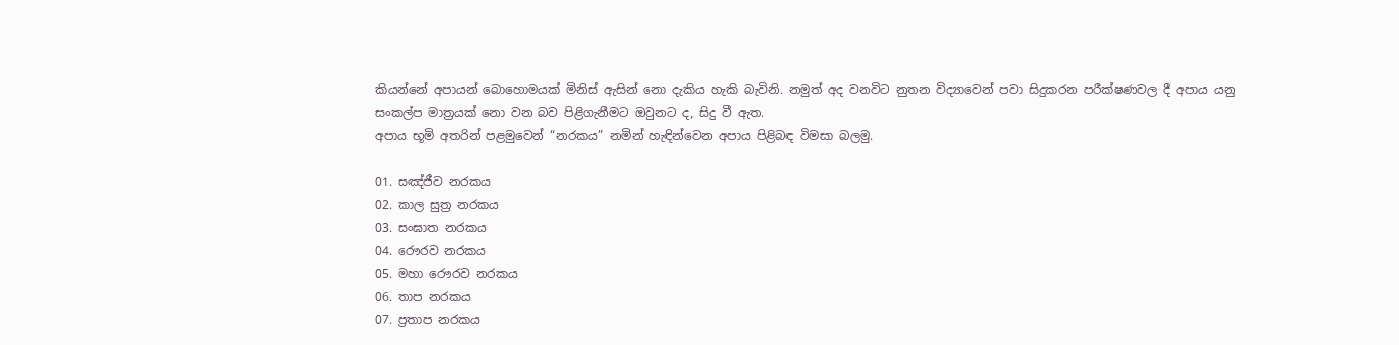කියන්නේ අපායන් බොහොමයක් මිනිස් ඇසින් නො දැකිය හැකි බැවිනි. නමුත් අද වනවිට නුතන විද්‍යාවෙන් පවා සිදුකරන පරීක්ෂණවල දී අපාය යනු සංකල්ප මාත්‍රයක් නො වන බව පිළිගැනීමට ඔවුනට ද, සිදු වී ඇත.
අපාය භූමි අතරින් පළමුවෙන් “නරකය” නමින් හැඳින්වෙන අපාය පිළිබඳ විමසා බලමු.

01. සඤ්ජීව නරකය
02. කාල සුත්‍ර නරකය
03. සංඝාත නරකය
04. රෞරව නරකය
05. මහා රෞරව නරකය
06. තාප නරකය
07. ප්‍රතාප නරකය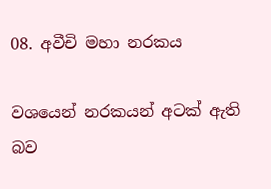08. අවීචි මහා නරකය

වශයෙන් නරකයන් අටක් ඇති බව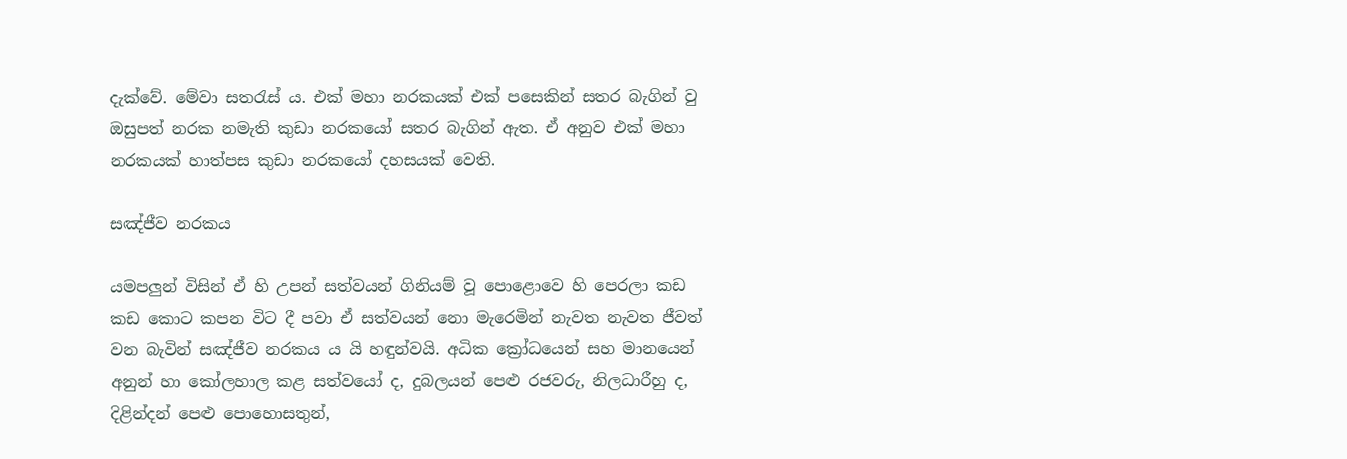දැක්වේ. මේවා සතරැස් ය. එක් මහා නරකයක් එක් පසෙකින් සතර බැගින් වු ඔසුපත් නරක නමැති කුඩා නරකයෝ සතර බැගින් ඇත. ඒ අනුව එක් මහා නරකයක් හාත්පස කුඩා නරකයෝ දහසයක් වෙති.

සඤ්ජීව නරකය

යමපලුන් විසින් ඒ හි උපන් සත්වයන් ගිනියම් වූ පොළොවෙ හි පෙරලා කඩ කඩ කොට කපන විට දී පවා ඒ සත්වයන් නො මැරෙමින් නැවත නැවත ජීවත් වන බැවින් සඤ්ජීව නරකය ය යි හඳුන්වයි. අධික ක්‍රෝධයෙන් සහ මානයෙන් අනුන් හා කෝලහාල කළ සත්වයෝ ද, දුබලයන් පෙළු රජවරු, නිලධාරීහු ද, දිළින්දන් පෙළු පොහොසතුන්,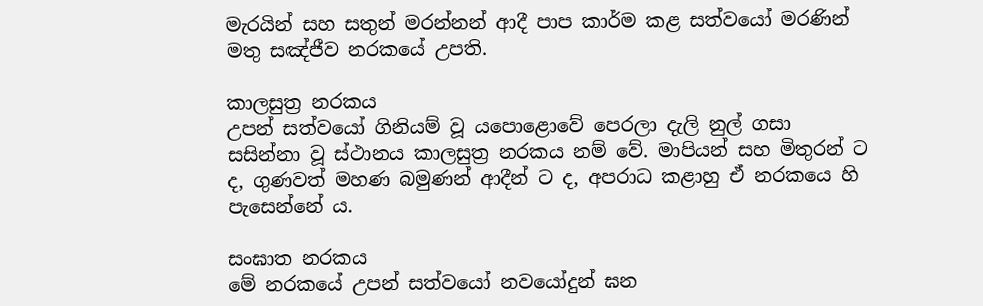මැරයින් සහ සතුන් මරන්නන් ආදී පාප කාර්ම කළ සත්වයෝ මරණින් මතු සඤ්ජීව නරකයේ උපති.

කාලසුත්‍ර නරකය
උපන් සත්වයෝ ගිනියම් වූ යපොළොවේ පෙරලා දැලි නුල් ගසා සසින්නා වූ ස්ථානය කාලසුත්‍ර නරකය නම් වේ. මාපියන් සහ මිතුරන් ට ද, ගුණවත් මහණ බමුණන් ආදීන් ට ද, අපරාධ කළාහු ඒ නරකයෙ හි පැසෙන්නේ ය.

සංඝාත නරකය
මේ නරකයේ උපන් සත්වයෝ නවයෝදුන් ඝන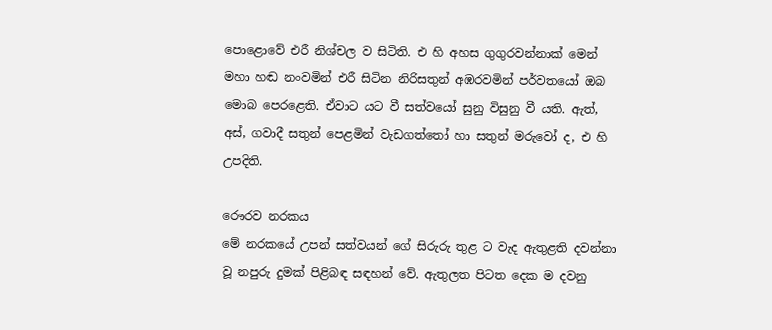පොළොවේ එරී නිශ්චල ව සිටිති. එ හි අහස ගුගුරවන්නාක් මෙන් මහා හඬ නංවමින් එරී සිටින නිරිසතුන් අඹරවමින් පර්වතයෝ ඔබ මොබ පෙරළෙති. ඒවාට යට වී සත්වයෝ සුනු විසුනු වී යති. ඇත්, අස්, ගවාදී සතුන් පෙළමින් වැඩගත්තෝ හා සතුන් මරුවෝ ද, එ හි උපදිති.

රෞරව නරකය
මේ නරකයේ උපන් සත්වයන් ගේ සිරුරු තුළ ට වැද ඇතුළති දවන්නා වූ නපුරු දුමක් පිළිබඳ සඳහන් වේ. ඇතුලත පිටත දෙක ම දවනු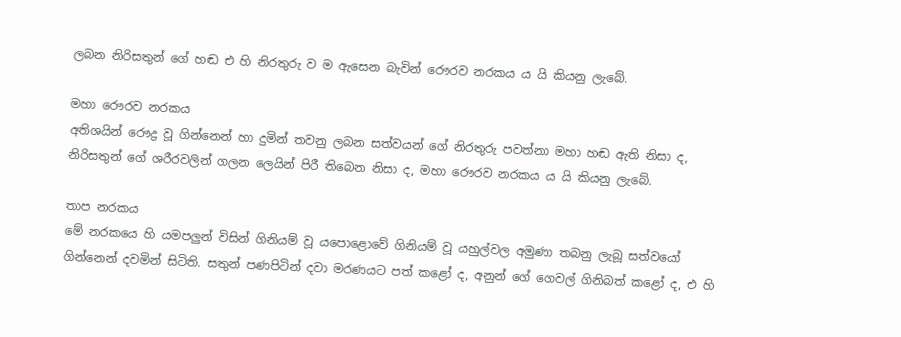ලබන නිරිසතුන් ගේ හඬ එ හි නිරතුරු ව ම ඇසෙන බැවින් රෞරව නරකය ය යි කියනු ලැබේ.

මහා රෞරව නරකය
අතිශයින් රෞද්‍ර වූ ගින්නෙන් හා දුමින් තවනු ලබන සත්වයන් ගේ නිරතුරු පවත්නා මහා හඬ ඇති නිසා ද, නිරිසතුන් ගේ ශරීරවලින් ගලන ලෙයින් පිරී තිබෙන නිසා ද, මහා රෞරව නරකය ය යි කියනු ලැබේ.

තාප නරකය
මේ නරකයෙ හි යමපලුන් විසින් ගිනියම් වූ යපොළොවේ ගිනියම් වූ යහුල්වල අමුණා තබනු ලැබූ සත්වයෝ ගින්නෙන් දවමින් සිටිති. සතුන් පණපිටින් දවා මරණයට පත් කළෝ ද, අනුන් ගේ ගෙවල් ගිනිබත් කළෝ ද, එ හි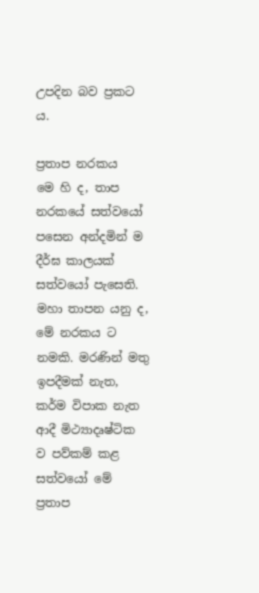උපදින බව ප්‍රකට ය.

ප්‍රතාප නරකය
මෙ හි ද, තාප නරකයේ සත්වයෝ පසෙන අන්දමින් ම දීර්ඝ කාලයක් සත්වයෝ පැසෙති. මහා තාපන යනු ද, මේ නරකය ට නමකි. මරණින් මතු ඉපදීමක් නැත, කර්ම විපාක නැත ආදී මිථ්‍යාදෘෂ්ටික ව පව්කම් කළ සත්වයෝ මේ ප්‍රතාප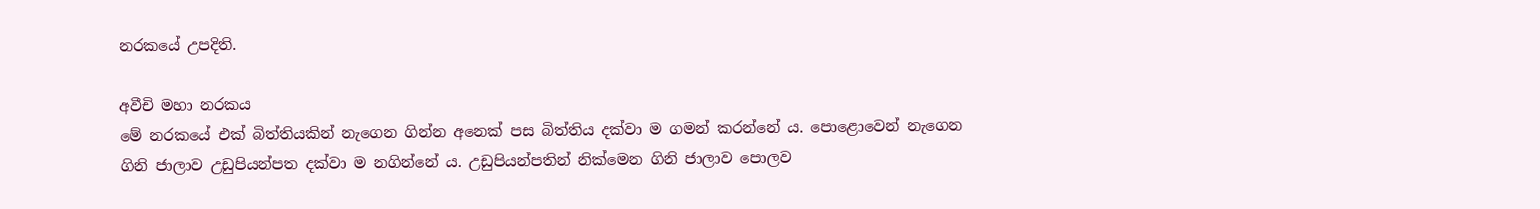නරකයේ උපදිති.

අවීචි මහා නරකය
මේ නරකයේ එක් බිත්තියකින් නැගෙන ගින්න අනෙක් පස බිත්තිය දක්වා ම ගමන් කරන්නේ ය. පොළොවෙන් නැගෙන ගිනි ජාලාව උඩුපියන්පත දක්වා ම නගින්නේ ය. උඩුපියන්පතින් නික්මෙන ගිනි ජාලාව පොලව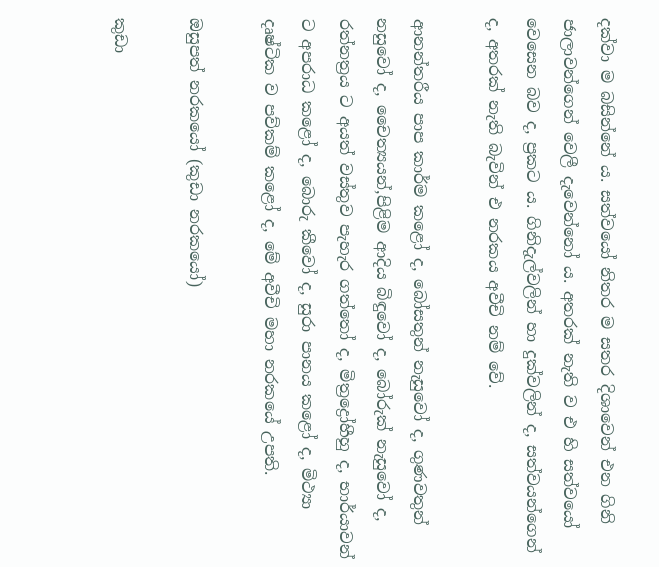දක්වා ම බසින්නේ ය. සත්වයෝ නිතර ම සතර දිශාවෙන් එන ගිනි ජාලාවන්ගෙන් වෙලී දැවෙන්නෝ ය. අතරක් නැති ව එ හි සත්වයෝ වෙසෙන බව ද, ප්‍රකට ය. ගිනිදැල්වලින් හා දුක්වලින් ද, සත්වයන්ගෙන් ද, අතරක් නැති බැවින් එ නරකය අවීචි නම් වේ.

ආනන්තරීය පාප කාර්ම කළෝ ද, බෝසතුන් නැසුවෝ ද, ගුණවතුන් නසුවෝ ද, චෛත්‍යයන්,පිළිම ආදිය බිඳුවෝ ද, බෝරුක් නැසුවෝ ද, රත්නත්‍රය ට අයත් වස්තුව පැහැර ගත්තෝ ද, මිත්‍රද්‍රෝහීහු ද, භාර්යාවන් ට අපරාධ කළෝ ද, බොරු කීවෝ ද, සුරා පානය කළෝ ද, මිථ්‍යා දෘෂ්ටික ව පව්කම් කළෝ ද, මේ අවීචි මහා නරකයේ උපති.

ඔසුපත් නරකයෝ (කුඩා නරකයෝ)

කුඩා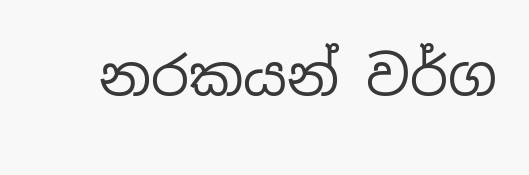නරකයන් වර්ග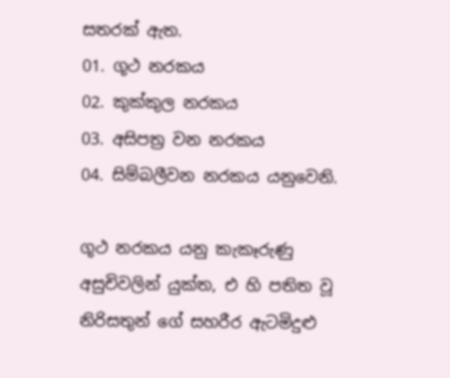සතරක් ඇත.
01. ගූථ නරකය
02. කුක්කුල නරකය
03. අසිපත්‍ර වන නරකය
04. සිම්බලීවන නරකය යනුවෙනි.

ගූථ නරකය යනු කැකෑරුණු අසුචිවලින් යුක්ත, එ හි පතිත වූ නිරිසතුන් ගේ සහරීර ඇටමිදුළු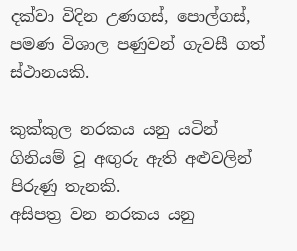දක්වා විදින උණගස්, පොල්ගස්, පමණ විශාල පණුවන් ගැවසී ගත් ස්ථානයකි.

කුක්කුල නරකය යනු යටින් ගිනියම් වූ අඟුරු ඇති අළුවලින් පිරුණු තැනකි.
අසිපත්‍ර වන නරකය යනු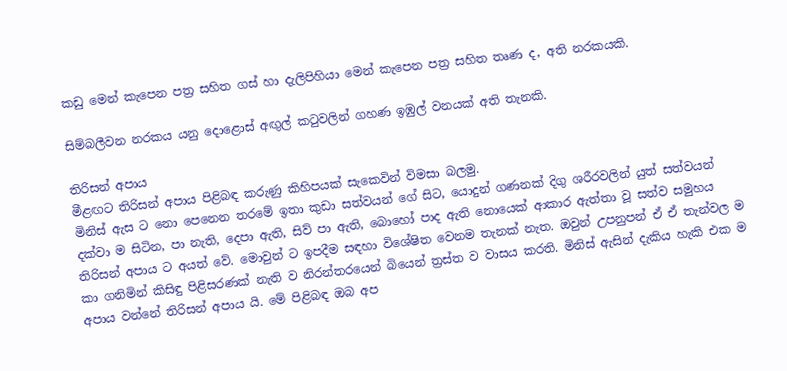කඩු මෙන් කැපෙන පත්‍ර සහිත ගස් හා දැලිපිහියා මෙන් කැපෙන පත්‍ර සහිත තෘණ ද, අති නරකයකි.

සිම්බලීවන නරකය යනු දොළොස් අඟුල් කටුවලින් ගහණ ඉඹුල් වනයක් අති තැනකි.

තිරිසන් අපාය
මීළඟට තිරිසන් අපාය පිළිබඳ කරුණු කිහිපයක් සැකෙවින් විමසා බලමු.
මිනිස් ඇස ට නො පෙනෙන තරමේ ඉතා කුඩා සත්වයන් ගේ සිට, යොදුන් ගණනක් දිගු ශරීරවලින් යුත් සත්වයන් දක්වා ම සිටින, පා නැති, දෙපා ඇති, සිව් පා ඇති, බොහෝ පාද ඇති නොයෙක් ආකාර ඇත්තා වූ සත්ව සමුහය තිරිසන් අපාය ට අයත් වේ. මොවුන් ට ඉපදීම සඳහා විශේෂිත වෙනම තැනක් නැත. ඔවුන් උපනුපන් ඒ ඒ තැන්වල ම කා ගනිමින් කිසිඳු පිළිසරණක් නැති ව නිරන්තරයෙන් බියෙන් ත්‍රස්ත ව වාසය කරති. මිනිස් ඇසින් දැකිය හැකි එක ම අපාය වන්නේ තිරිසන් අපාය යි. මේ පිළිබඳ ඔබ අප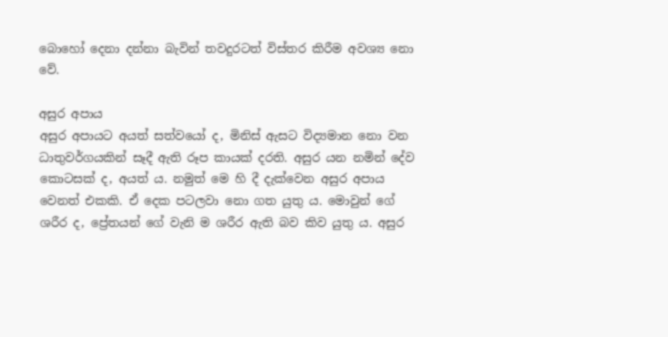බොහෝ දෙනා දන්නා බැවින් තවදුරටත් විස්තර කිරීම අවශ්‍ය නො වේ.

අසුර අපාය
අසුර අපායට අයත් සත්වයෝ ද, මිනිස් ඇසට විද්‍යමාන නො වන ධාතුවර්ගයකින් සෑදී ඇති රූප කායක් දරති. අසුර යන නමින් දේව කොටසක් ද, අයත් ය. නමුත් මෙ හි දී දැක්වෙන අසුර අපාය වෙනත් එකකි. ඒ දෙක පටලවා නො ගත යුතු ය. මොවුන් ගේ ශරීර ද, ප්‍රේතයන් ගේ වැනි ම ශරීර ඇති බව කිව යුතු ය. අසුර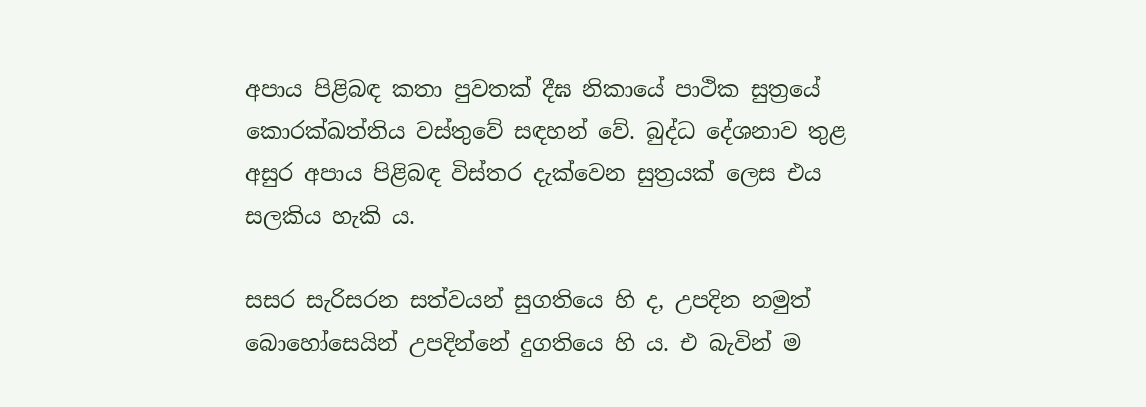අපාය පිළිබඳ කතා පුවතක් දීඝ නිකායේ පාථික සුත්‍රයේ කොරක්ඛත්තිය වස්තුවේ සඳහන් වේ. බුද්ධ දේශනාව තුළ අසුර අපාය පිළිබඳ විස්තර දැක්වෙන සුත්‍රයක් ලෙස එය සලකිය හැකි ය.

සසර සැරිසරන සත්වයන් සුගතියෙ හි ද, උපදින නමුත් බොහෝසෙයින් උපදින්නේ දුගතියෙ හි ය. එ බැවින් ම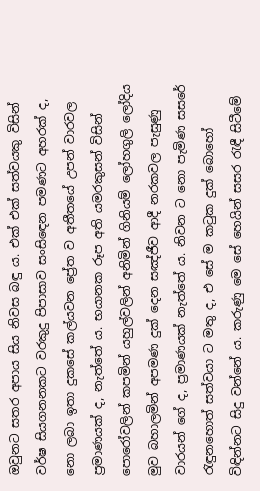ඔවුනට සතර අපාය සිය නිවස බඳු ය. එක් එක් සත්වයකු විසින් වර්ෂ සියගනනකට වරකුදු පිපාසාව සංසිඳෙන පමණට අහරක් ද, නො ලබා ඉතා දුකසේ කල්යවන ප්‍රේත ව අතීතයේ උපන් වාරවල ප්‍රමාණයක් ද, නැත්තේ ය. භයානක රූප අති යමරකුසන් විසින් පොරෝවලින් කපමින් යහුල්වලින් අනිමින් ගිනියම් ලෝහගුලි ලෝදිය මුව බහාලමින් අපමණ දුක් දෙන සඤ්ජීව ආදී නරකවල පැසුණු වාරයන් ගේ ද, ප්‍රමාණයක් නැත්තේ ය. නිවන ට නො පැමිණ සසරේ රැඳුනහොත් සත්වයා ට මතු ද, එ සේ ම කටුක දුක් බොහෝ විඳින්නට සිදු වන්නේ ය. කරුණු මෙ සේ හෙයින් සසර රැඳී සිටීමේ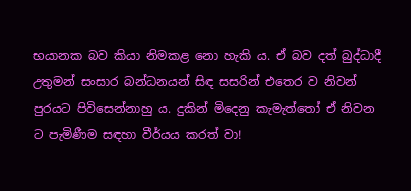භයානක බව කියා නිමකළ නො හැකි ය. ඒ බව දත් බුද්ධාදී උතුමන් සංසාර බන්ධනයන් සිඳ සසරින් එතෙර ව නිවන් පුරයට පිවිසෙන්නාහු ය. දුකින් මිදෙනු කැමැත්තෝ ඒ නිවන ට පැමිණීම සඳහා වීර්යය කරත් වා!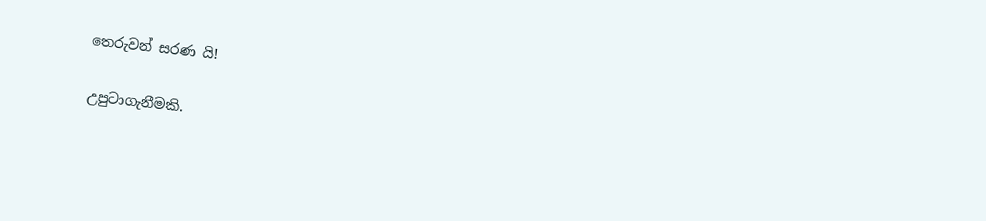තෙරුවන් සරණ යි!

උපුටාගැනීමකි.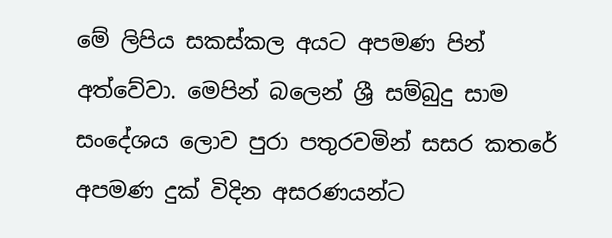මේ ලිපිය සකස්කල අයට අපමණ පින් අත්වේවා. මෙපින් බලෙන් ශ්‍රී සම්බුදු සාම සංදේශය ලොව පුරා පතුරවමින් සසර කතරේ අපමණ දුක් විදින අසරණයන්ට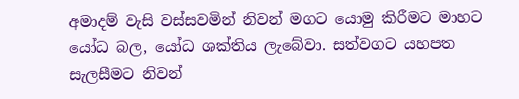අමාදම් වැසි වස්සවමින් නිවන් මගට යොමු කිරීමට මාහට යෝධ බල, යෝධ ශක්තිය ලැබේවා. සත්වගට යහපත සැලසීමට නිවන්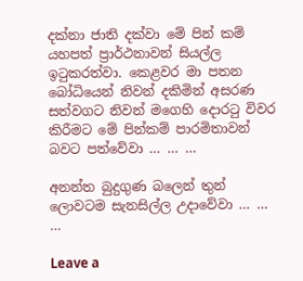දක්නා ජාති දක්වා මේ පින් කම් යහපත් ප්‍රාර්ථනාවන් සියල්ල ඉටුකරත්වා. කෙළවර මා පතන බෝධියෙන් නිවන් දකිමින් අසරණ සත්වගට නිවන් මගෙහි දොරටු විවර කිරීමට මේ පින්කම් පාරමිතාවන් බවට පත්වේවා … … …

අනන්ත බුදුගුණ බලෙන් තුන් ලොවටම සැනසිල්ල උදාවේවා … … …

Leave a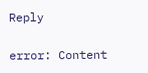Reply

error: Content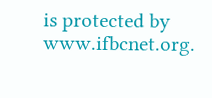is protected by www.ifbcnet.org.